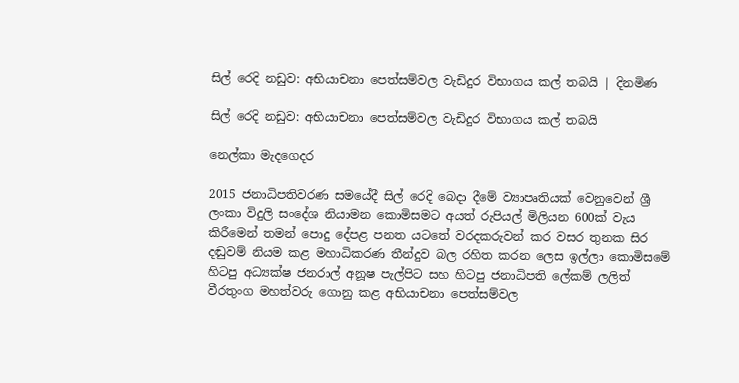සිල් රෙදි නඩුව: අභියාචනා පෙත්සම්වල වැඩිදුර විභාගය කල් තබයි | දිනමිණ

සිල් රෙදි නඩුව: අභියාචනා පෙත්සම්වල වැඩිදුර විභාගය කල් තබයි

නෙල්කා මැදගෙදර

2015 ජනාධිපතිවරණ සමයේදී සිල් රෙදි බෙදා දීමේ ව්‍යාපෘතියක් වෙනුවෙන් ශ්‍රී ලංකා විදුලි සංදේශ නියාමන කොමිසමට අයත් රුපියල් මිලියන 600ක් වැය කිරීමෙන් තමන් පොදු දේපළ පනත යටතේ වරදකරුවන් කර වසර තුනක සිර දඬුවම් නියම කළ මහාධිකරණ තීන්දුව බල රහිත කරන ලෙස ඉල්ලා කොමිසමේ හිටපු අධ්‍යක්ෂ ජනරාල් අනූෂ පැල්පිට සහ හිටපු ජනාධිපති ලේකම් ලලිත් වීරතුංග මහත්වරු ගොනු කළ අභියාචනා පෙත්සම්වල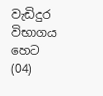වැඩිදුර විභාගය හෙට (04)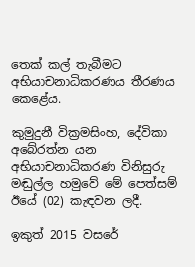තෙක් කල් තැබීමට අභියාචනාධිකරණය තීරණය කෙළේය.

කුමුදුනී වික්‍රමසිංහ, දේවිකා අබේරත්න යන අභියාචනාධිකරණ විනිසුරු මඬුල්ල හමුවේ මේ පෙත්සම් ඊයේ (02) කැඳවන ලදී.

ඉකුත් 2015 වසරේ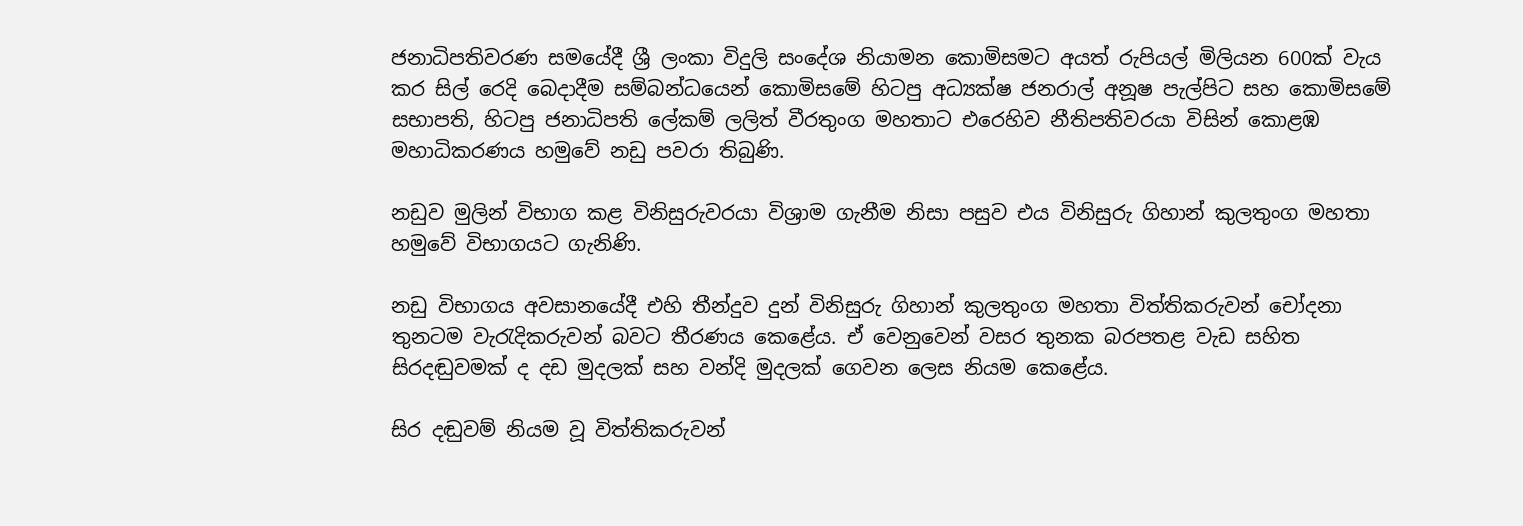ජනාධිපතිවරණ සමයේදී ශ්‍රී ලංකා විදුලි සංදේශ නියාමන කොමිසමට අයත් රුපියල් මිලියන 600ක් වැය කර සිල් රෙදි බෙදාදීම සම්බන්ධයෙන් කොමිසමේ හිටපු අධ්‍යක්ෂ ජනරාල් අනූෂ පැල්පිට සහ කොමිසමේ සභාපති, හිටපු ජනාධිපති ලේකම් ලලිත් වීරතුංග මහතාට එරෙහිව නීතිපතිවරයා විසින් කොළඹ මහාධිකරණය හමුවේ නඩු පවරා තිබුණි.

නඩුව මුලින් විභාග කළ විනිසුරුවරයා විශ්‍රාම ගැනීම නිසා පසුව එය විනිසුරු ගිහාන් කුලතුංග මහතා හමුවේ විභාගයට ගැනිණි.

නඩු විභාගය අවසානයේදී එහි තීන්දුව දුන් විනිසුරු ගිහාන් කුලතුංග මහතා විත්තිකරුවන් චෝදනා තුනටම වැරැදිකරුවන් බවට තීරණය කෙළේය. ඒ වෙනුවෙන් වසර තුනක බරපතළ වැඩ සහිත සිරදඬුවමක් ද දඩ මුදලක් සහ වන්දි මුදලක් ගෙවන ලෙස නියම කෙළේය.

සිර දඬුවම් නියම වූ විත්තිකරුවන්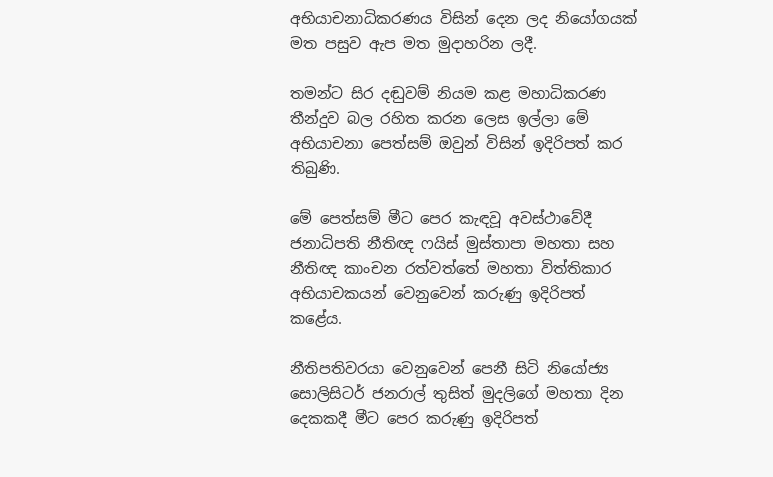අභියාචනාධිකරණය විසින් දෙන ලද නියෝගයක් මත පසුව ඇප මත මුදාහරින ලදී.

තමන්ට සිර දඬුවම් නියම කළ මහාධිකරණ තීන්දුව බල රහිත කරන ලෙස ඉල්ලා මේ අභියාචනා පෙත්සම් ඔවුන් විසින් ඉදිරිපත් කර තිබුණි.

මේ පෙත්සම් මීට පෙර කැඳවූ අවස්ථාවේදී ජනාධිපති නීතිඥ ෆයිස් මුස්තාපා මහතා සහ නීතිඥ කාංචන රත්වත්තේ මහතා විත්තිකාර අභියාචකයන් වෙනුවෙන් කරුණු ඉදිරිපත් කළේය.

නීතිපතිවරයා වෙනුවෙන් පෙනී සිටි නියෝජ්‍ය සොලිසිටර් ජනරාල් තුසිත් මුදලිගේ මහතා දින දෙකකදී මීට පෙර කරුණු ඉදිරිපත්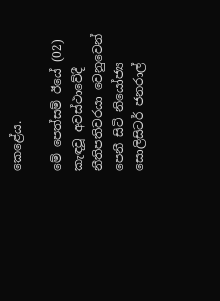කෙළේය.

මේ පෙත්සම් ඊයේ (02) කැඳවූ අවස්ථාවේදී නීතිපතිවරයා වෙනුවෙන් පෙනී සිටි නියෝජ්‍ය සොලිසිටර් ජනරාල්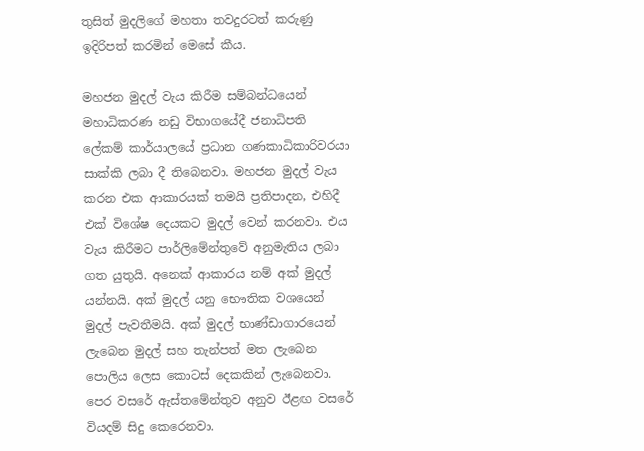තුසිත් මුදලිගේ මහතා තවදුරටත් කරුණු ඉදිරිපත් කරමින් මෙසේ කීය.

මහජන මුදල් වැය කිරීම සම්බන්ධයෙන් මහාධිකරණ නඩු විභාගයේදී ජනාධිපති ලේකම් කාර්යාලයේ ප්‍රධාන ගණකාධිකාරිවරයා සාක්කි ලබා දී තිබෙනවා. මහජන මුදල් වැය කරන එක ආකාරයක් තමයි ප්‍රතිපාදන, එහිදී එක් විශේෂ දෙයකට මුදල් වෙන් කරනවා. එය වැය කිරීමට පාර්ලිමේන්තුවේ අනුමැතිය ලබා ගත යුතුයි. අනෙක් ආකාරය නම් අක් මුදල් යන්නයි. අක් මුදල් යනු භෞතික වශයෙන් මුදල් පැවතීමයි. අක් මුදල් භාණ්ඩාගාරයෙන් ලැබෙන මුදල් සහ තැන්පත් මත ලැබෙන පොලිය ලෙස කොටස් දෙකකින් ලැබෙනවා. පෙර වසරේ ඇස්තමේන්තුව අනුව ඊළඟ වසරේ වියදම් සිදු කෙරෙනවා.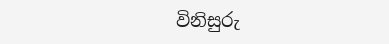විනිසුරු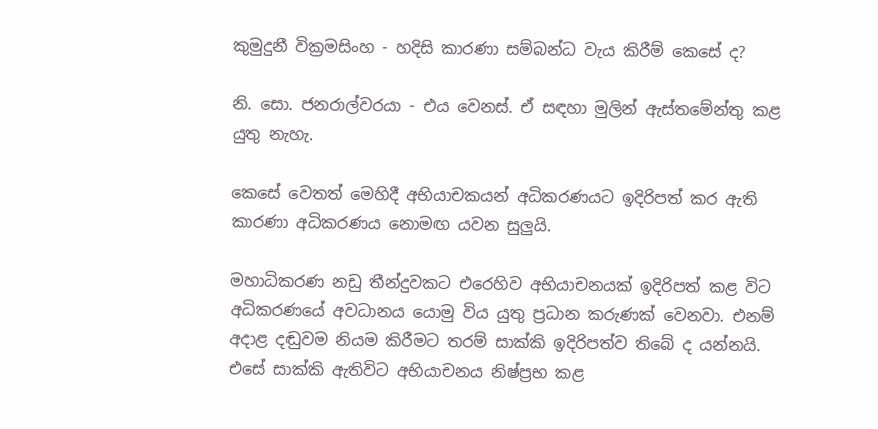කුමුදුනී වික්‍රමසිංහ - හදිසි කාරණා සම්බන්ධ වැය කිරීම් කෙසේ ද?

නි. සො. ජනරාල්වරයා - එය වෙනස්. ඒ සඳහා මුලින් ඇස්තමේන්තු කළ යුතු නැහැ.

කෙසේ වෙතත් මෙහිදී අභියාචකයන් අධිකරණයට ඉදිරිපත් කර ඇති කාරණා අධිකරණය නොමඟ යවන සුලුයි.

මහාධිකරණ නඩු තීන්දුවකට එරෙහිව අභියාචනයක් ඉදිරිපත් කළ විට අධිකරණයේ අවධානය යොමු විය යුතු ප්‍රධාන කරුණක් වෙනවා. එනම් අදාළ දඬුවම නියම කිරීමට තරම් සාක්කි ඉදිරිපත්ව තිබේ ද යන්නයි. එසේ සාක්කි ඇතිවිට අභියාචනය නිෂ්ප්‍රභ කළ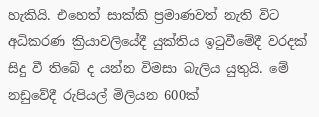හැකියි. එහෙත් සාක්කි ප්‍රමාණවත් නැති විට අධිකරණ ක්‍රියාවලියේදී යුක්තිය ඉටුවීමේදී වරදක් සිදු වී තිබේ ද යන්න විමසා බැලිය යුතුයි. මේ නඩුවේදී රුපියල් මිලියන 600ක්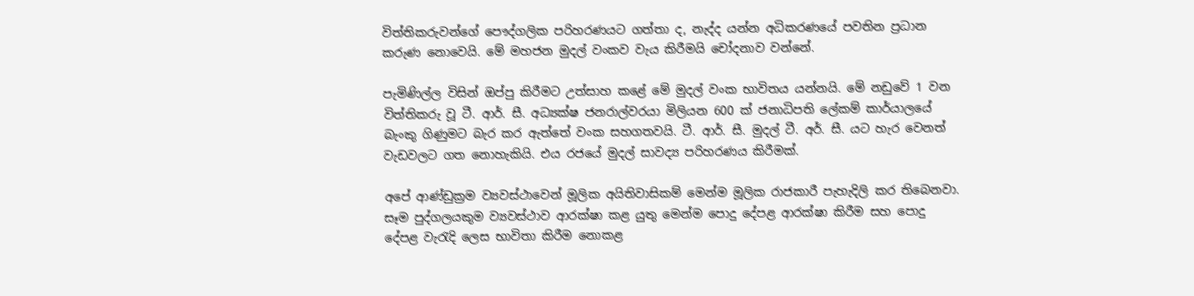විත්තිකරුවන්ගේ පෞද්ගලික පරිහරණයට ගත්තා ද, නැද්ද යන්න අධිකරණයේ පවතින ප්‍රධාන කරුණ නොවෙයි. මේ මහජන මුදල් වංකව වැය කිරීමයි චෝදනාව වන්නේ.

පැමිණිල්ල විසින් ඔප්පු කිරීමට උත්සාහ කළේ මේ මුදල් වංක භාවිතය යන්නයි. මේ නඩුවේ 1 වන විත්තිකරු වූ ටී. ආර්. සී. අධ්‍යක්ෂ ජනරාල්වරයා මිලියන 600 ක් ජනාධිපති ලේකම් කාර්යාලයේ බැංකු ගිණුමට බැර කර ඇත්තේ වංක සහගතවයි. ටී. ආර්. සී. මුදල් ටී. අර්. සී. යට හැර වෙනත් වැඩවලට ගත නොහැකියි. එය රජයේ මුදල් සාවද්‍ය පරිහරණය කිරීමක්.

අපේ ආණ්ඩුක්‍රම ව්‍යවස්ථාවෙන් මූලික අයිතිවාසිකම් මෙන්ම මූලික රාජකාරී පැහැදිලි කර තිබෙනවා. සෑම පුද්ගලයකුම ව්‍යවස්ථාව ආරක්ෂා කළ යුතු මෙන්ම පොදු දේපළ ආරක්ෂා කිරීම සහ පොදු දේපළ වැරැදි ලෙස භාවිතා කිරීම නොකළ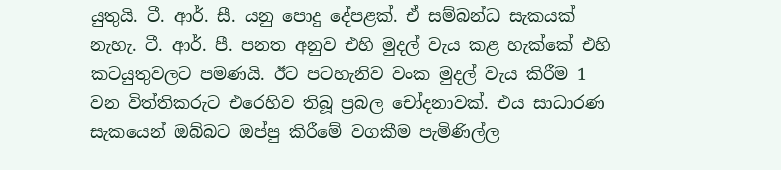යුතුයි. ටී. ආර්. සී. යනු පොදු දේපළක්. ඒ සම්බන්ධ සැකයක් නැහැ. ටී. ආර්. පී. පනත අනුව එහි මුදල් වැය කළ හැක්කේ එහි කටයුතුවලට පමණයි. ඊට පටහැනිව වංක මුදල් වැය කිරීම 1 වන විත්තිකරුට එරෙහිව තිබූ ප්‍රබල චෝදනාවක්. එය සාධාරණ සැකයෙන් ඔබ්බට ඔප්පු කිරීමේ වගකීම පැමිණිල්ල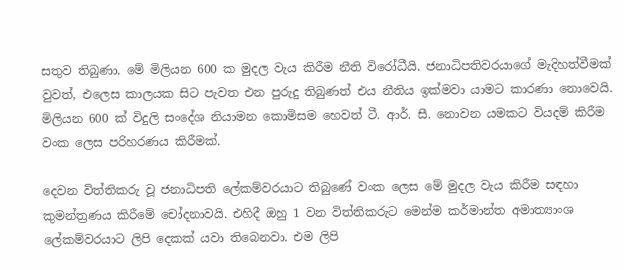සතුව තිබුණා. මේ මිලියන 600 ක මුදල වැය කිරීම නීති විරෝධීයි. ජනාධිපතිවරයාගේ මැදිහත්වීමක් වුවත්, එලෙස කාලයක සිට පැවත එන පුරුදු තිබුණත් එය නීතිය ඉක්මවා යාමට කාරණා නොවෙයි. මිලියන 600 ක් විදුලි සංදේශ නියාමන කොමිසම හෙවත් ටී. ආර්. සී. නොවන යමකට වියදම් කිරීම වංක ලෙස පරිහරණය ‍කිරීමක්.

දෙවන විත්තිකරු වූ ජනාධිපති ලේකම්වරයාට තිබුණේ ‍වංක ලෙස මේ මුදල වැය කිරීම සඳහා කුමන්ත්‍රණය කිරීමේ චෝදනාවයි. එහිදී ඔහු 1 වන විත්තිකරුට මෙන්ම කර්මාන්ත අමාත්‍යාංශ ලේකම්වරයාට ලිපි දෙකක් යවා තිබෙනවා. එම ලිපි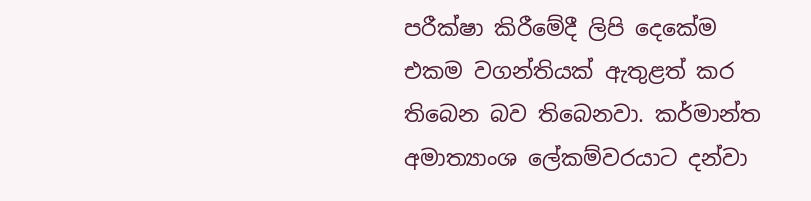පරීක්ෂා කිරීමේදී ලිපි දෙකේම එකම වගන්තියක් ඇතුළත් කර තිබෙන බව තිබෙනවා. කර්මාන්ත අමාත්‍යාංශ ලේකම්වරයාට දන්වා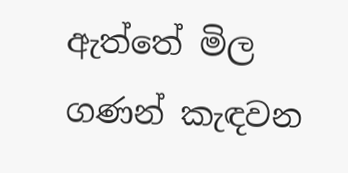ඇත්තේ මිල ගණන් කැඳවන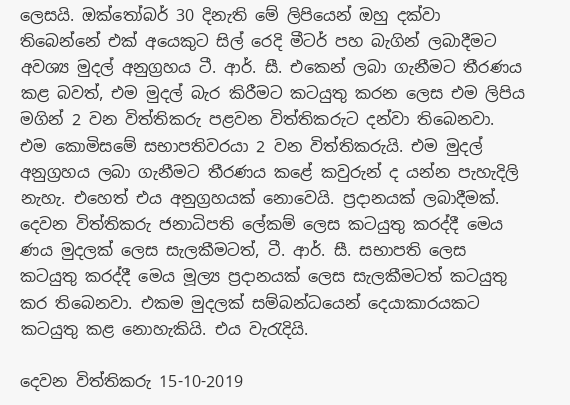ලෙසයි. ඔක්තෝබර් 30 දිනැති මේ ලිපියෙන් ඔහු දක්වා තිබෙන්නේ එක් අයෙකුට සිල් රෙදි මීටර් පහ බැගින් ලබාදීමට අවශ්‍ය මුදල් අනුග්‍රහය ටී. ආර්. සී. එකෙන් ලබා ගැනීමට තීරණය කළ බවත්, එම මුදල් බැර කිරීමට කටයුතු කරන ලෙස එම ලිපිය මගින් 2 වන විත්තිකරු පළවන විත්තිකරුට දන්වා තිබෙනවා. එම කොමිසමේ සභාපතිවරයා 2 වන විත්තිකරුයි. එම මුදල් අනුග්‍රහය ලබා ගැනීමට තීරණය කළේ කවුරුන් ද යන්න පැහැදිලි නැහැ. එහෙත් එය අනුග්‍රහයක් නොවෙයි. ප්‍රදානයක් ලබාදීමක්. දෙවන විත්තිකරු ජනාධිපති ලේකම් ලෙස කටයුතු කරද්දී මෙය ණය මුදලක් ලෙස සැලකීමටත්, ටී. ආර්. සී. සභාපති ලෙස කටයුතු කරද්දී මෙය මූල්‍ය ප්‍රදානයක් ලෙස සැලකීමටත් කටයුතු කර තිබෙනවා. එකම මුදලක් සම්බන්ධයෙන් දෙයාකාරයකට කටයුතු කළ නොහැකියි. එය වැරැදියි.

දෙවන විත්තිකරු 15-10-2019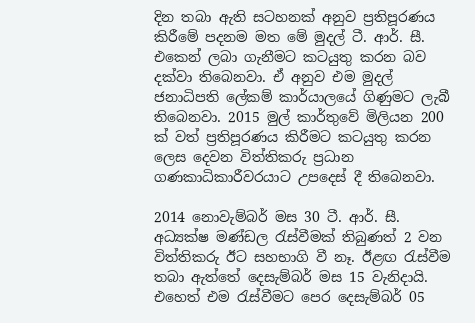දින තබා ඇති සටහනක් අනුව ප්‍රතිපූරණය කිරීමේ පදනම මත මේ මුදල් ටී. ආර්. සී. එකෙන් ලබා ගැනීමට කටයුතු කරන බව දක්වා තිබෙනවා. ඒ අනුව එම මුදල් ජනාධිපති ලේකම් කාර්යාලයේ ගිණුමට ලැබී තිබෙනවා. 2015 මුල් කාර්තුවේ මිලියන 200 ක් වත් ප්‍රතිපූරණය කිරීමට කටයුතු කරන ලෙස දෙවන විත්තිකරු ප්‍රධාන ගණකාධිකාරීවරයාට උපදෙස් දී තිබෙනවා.

2014 නොවැම්බර් මස 30 ටී. ආර්. සී. අධ්‍යක්ෂ මණ්ඩල රැස්වීමක් තිබුණත් 2 වන විත්තිකරු ඊට සහභාගි වී නෑ. ඊළඟ රැස්වීම තබා ඇත්තේ දෙසැම්බර් මස 15 වැනිදායි. එහෙත් එම රැස්වීමට පෙර දෙසැම්බර් 05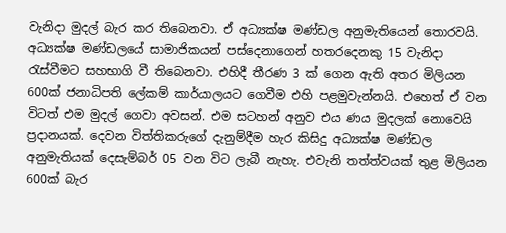වැනිදා මුදල් බැර කර තිබෙනවා. ඒ අධ්‍යක්ෂ මණ්ඩල අනුමැතියෙන් තොරවයි. අධ්‍යක්ෂ මණ්ඩලයේ සාමාජිකයන් පස්දෙනාගෙන් හතරදෙනකු 15 වැනිදා රැස්වීමට සහභාගි වී තිබෙනවා. එහිදී තීරණ 3 ක් ගෙන ඇති අතර මිලියන 600ක් ජනාධිපති ලේකම් කාර්යාලයට ගෙවීම එහි පළමුවැන්නයි. එහෙත් ඒ වන විටත් එම මුදල් ගෙවා අවසන්. එම සටහන් අනුව එය ණය මුදලක් නොවෙයි ප්‍රදානයක්. දෙවන විත්තිකරුගේ දැනුම්දීම හැර කිසිදු අධ්‍යක්ෂ මණ්ඩල අනුමැතියක් දෙසැම්බර් 05 වන විට ලැබී නැහැ. එවැනි තත්ත්වයක් තුළ මිලියන 600ක් බැර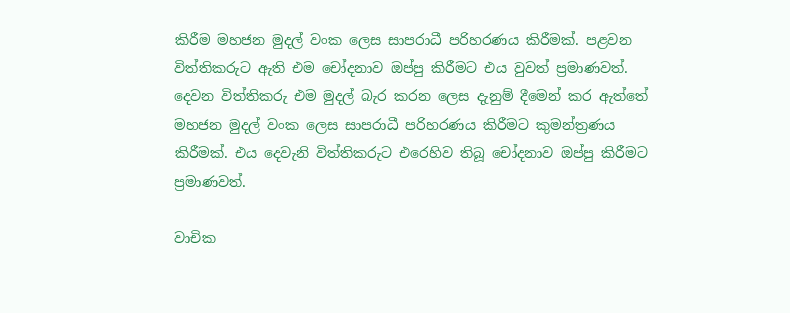කිරීම මහජන මුදල් වංක ලෙස සාපරාධී පරිහරණය කිරීමක්. පළවන විත්තිකරුට ඇති එම චෝදනාව ඔප්පු කිරීමට එය වුවත් ප්‍රමාණවත්. දෙවන විත්තිකරු එම මුදල් බැර කරන ලෙස දැනුම් දීමෙන් කර ඇත්තේ මහජන මුදල් වංක ලෙස සාපරාධී පරිහරණය කිරීමට කුමන්ත්‍රණය කිරීමක්. එය දෙවැනි විත්තිකරුට එරෙහිව තිබූ චෝදනාව ඔප්පු කිරීමට ප්‍රමාණවත්.

වාචික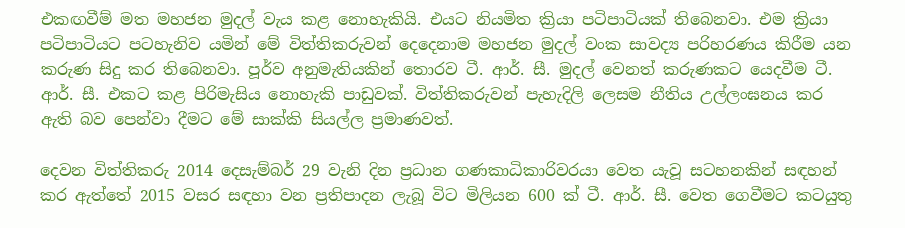එකඟවීම් මත මහජන මුදල් වැය කළ නොහැකියි. එයට නියමිත ක්‍රියා පටිපාටියක් තිබෙනවා. එම ක්‍රියා පටිපාටියට පටහැනිව යමින් මේ විත්තිකරුවන් දෙදෙනාම මහජන මුදල් වංක සාවද්‍ය පරිහරණය කිරීම යන කරුණ සිදු කර තිබෙනවා. පූර්ව අනුමැතියකින් තොරව ටී. ආර්. සී. මුදල් වෙනත් කරුණකට යෙදවීම ටී. ආර්. සී. එකට කළ පිරිමැසිය ‍නොහැකි පාඩුවක්. විත්තිකරුවන් පැහැදිලි ලෙසම නීතිය උල්ලංඝනය කර ඇති බව පෙන්වා දීමට මේ සාක්කි සියල්ල ප්‍රමාණවත්.

දෙවන විත්තිකරු 2014 දෙසැම්බර් 29 වැනි දින ප්‍රධාන ගණකාධිකාරිවරයා වෙත යැවූ සටහනකින් සඳහන් කර ඇත්තේ 2015 වසර සඳහා වන ප්‍රතිපාදන ලැබූ විට මිලියන 600 ක් ටී. ආර්. සී. වෙත ගෙවීමට ‍කටයුතු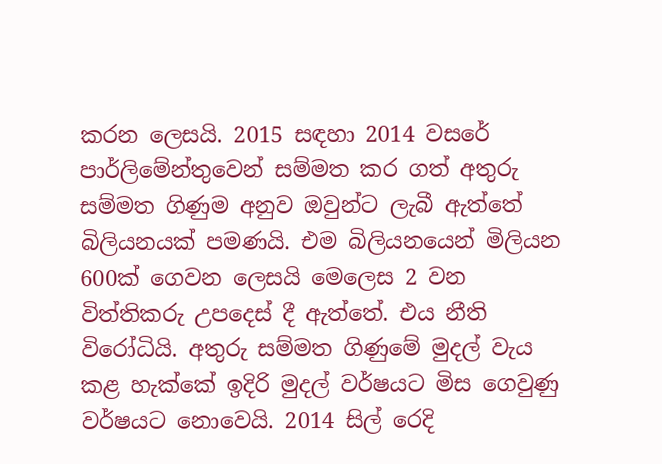කරන ලෙසයි. 2015 සඳහා 2014 වසරේ පාර්ලිමේන්තුවෙන් සම්මත කර ගත් අතුරු සම්මත ගිණුම අනුව ඔවුන්ට ලැබී ඇත්තේ බිලියනයක් පමණයි. එම බිලියනයෙන් මිලියන 600ක් ගෙවන ලෙසයි මෙලෙස 2 වන විත්තිකරු උපදෙස් දී ඇත්තේ. එය නීති විරෝධියි. අතුරු සම්මත ගිණුමේ මුදල් වැය කළ හැක්කේ ඉදිරි මුදල් වර්ෂයට මිස ගෙවුණු වර්ෂයට නොවෙයි. 2014 සිල් රෙදි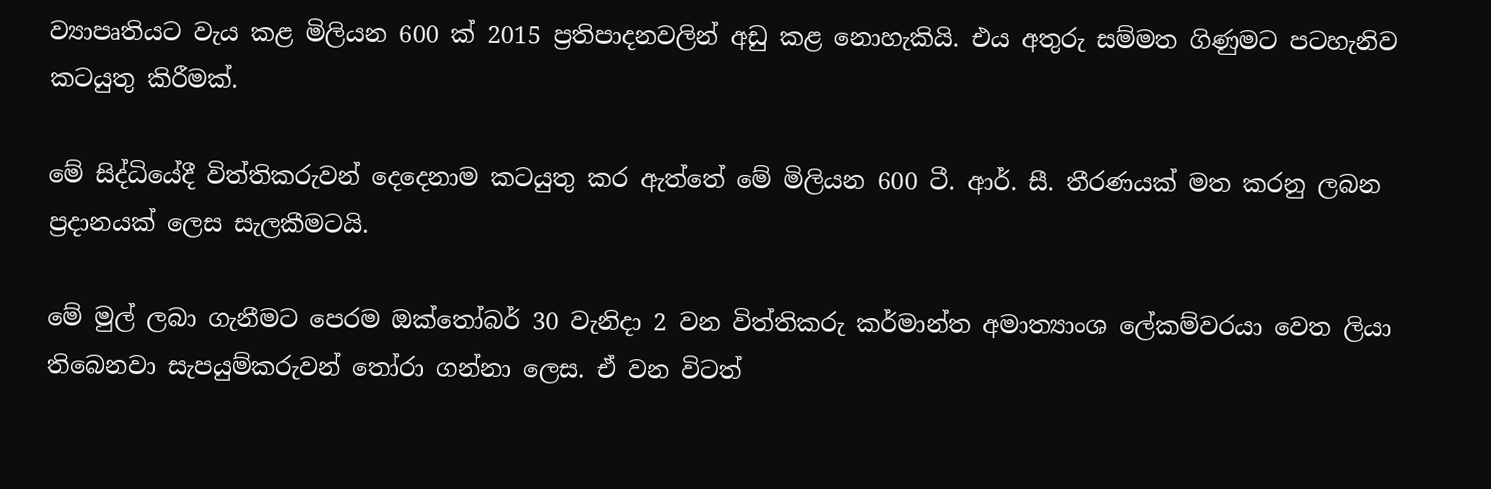ව්‍යාපෘතියට වැය කළ මිලියන 600 ක් 2015 ප්‍රතිපාදනවලින් අඩු කළ නොහැකියි. එය අතුරු සම්මත ගිණුමට ‍පටහැනිව කටයුතු කිරීමක්.

මේ සිද්ධියේදී විත්තිකරුවන් දෙදෙනාම කටයුතු කර ඇත්තේ මේ මිලියන 600 ටී. ආර්. සී. තීරණයක් මත කරනු ලබන ප්‍රදානයක් ලෙස සැලකීමටයි.

මේ මුල් ලබා ගැනීමට පෙරම ඔක්තෝබර් 30 වැනිදා 2 වන විත්තිකරු ‍කර්මාන්ත අමාත්‍යාංශ ලේකම්වරයා වෙත ලියා තිබෙනවා සැපයුම්කරුවන් තෝරා ගන්නා ලෙස. ඒ වන විටත්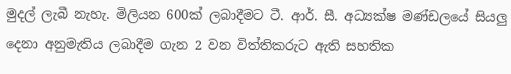මුදල් ලැබී නැහැ. මිලියන 600ක් ලබාදීමට ටී. ආර්. සී. අධ්‍යක්ෂ මණ්ඩලයේ සියලු දෙනා අනුමැතිය ලබාදීම ගැන 2 වන විත්තිකරුට ඇති සහතික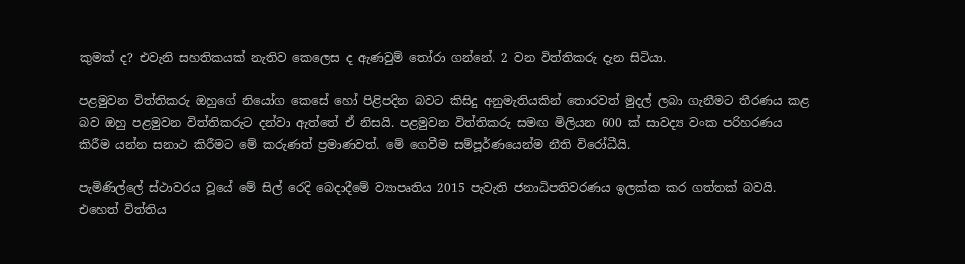කුමක් ද? එවැනි සහතිකයක් නැතිව කෙලෙස ද ඇණවුම් තෝරා ගන්නේ. 2 වන විත්තිකරු දැන සිටියා.

පළමුවන විත්තිකරු ඔහුගේ නියෝග කෙසේ හෝ පිළිපදින බවට කිසිදු අනුමැතියකින් තොරවත් මුදල් ලබා ගැනීමට තීරණය කළ බව ඔහු පළමුවන විත්තිකරුට දන්වා ඇත්තේ ඒ නිසයි. පළමුවන විත්තිකරු සමඟ මිලියන 600 ක් සාවද්‍ය වංක පරිහරණය කිරීම යන්න සනාථ කිරීමට මේ කරුණත් ප්‍රමාණවත්. මේ ගෙවීම සම්පූර්ණයෙන්ම නීති විරෝධීයි.

පැමිණිල්ලේ ස්ථාවරය වූයේ මේ සිල් රෙදි බෙදාදීමේ ව්‍යාපෘතිය 2015 පැවැති ජනාධිපතිවරණය ඉලක්ක කර ගත්තක් බවයි. එහෙත් විත්තිය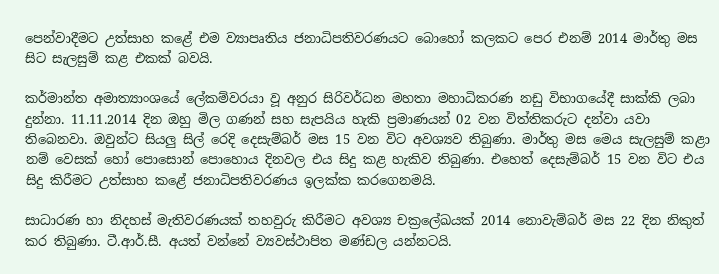පෙන්වාදීමට උත්සාහ කළේ එම ව්‍යාපෘතිය ජනාධිපතිවරණයට බොහෝ කලකට පෙර එනම් 2014 මාර්තු මස සිට සැලසුම් කළ එකක් බවයි.

කර්මාන්ත අමාත්‍යාංශයේ ලේකම්වරයා වූ අනුර සිරිවර්ධන මහතා මහාධිකරණ නඩු විභාගයේදී සාක්කි ලබා දුන්නා. 11.11.2014 දින ඔහු මිල ගණන් සහ සැපයිය හැකි ප්‍රමාණයන් 02 වන විත්තිකරුට දන්වා යවා තිබෙනවා. ඔවුන්ට සියලු සිල් රෙදි දෙසැම්බර් මස 15 වන විට අවශ්‍යව තිබුණා. මාර්තු මස මෙය සැලසුම් කළා නම් වෙසක් හෝ පොසොන් පොහොය දිනවල එය සිදු කළ හැකිව තිබුණා. එහෙත් දෙසැම්බර් 15 වන විට එය සිදු කිරීමට උත්සාහ කළේ ජනාධිපතිවරණය ඉලක්ක කරගෙනමයි.

සාධාරණ හා නිදහස් මැතිවරණයක් තහවුරු කිරීමට අවශ්‍ය චක්‍රලේඛයක් 2014 නොවැම්බර් මස 22 දින නිකුත් කර තිබුණා. ටී.ආර්.සී. අයත් වන්නේ ව්‍යවස්ථාපිත මණ්ඩල යන්නටයි.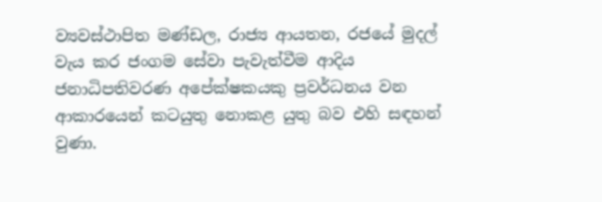ව්‍යවස්ථාපිත මණ්ඩල, රාජ්‍ය ආයතන, රජයේ මුදල් වැය කර ජංගම සේවා පැවැත්වීම ආදිය ජනාධිපතිවරණ අපේක්ෂකයකු ප්‍රවර්ධනය වන ආකාරයෙන් කටයුතු නොකළ යුතු බව එහි සඳහන් වුණා.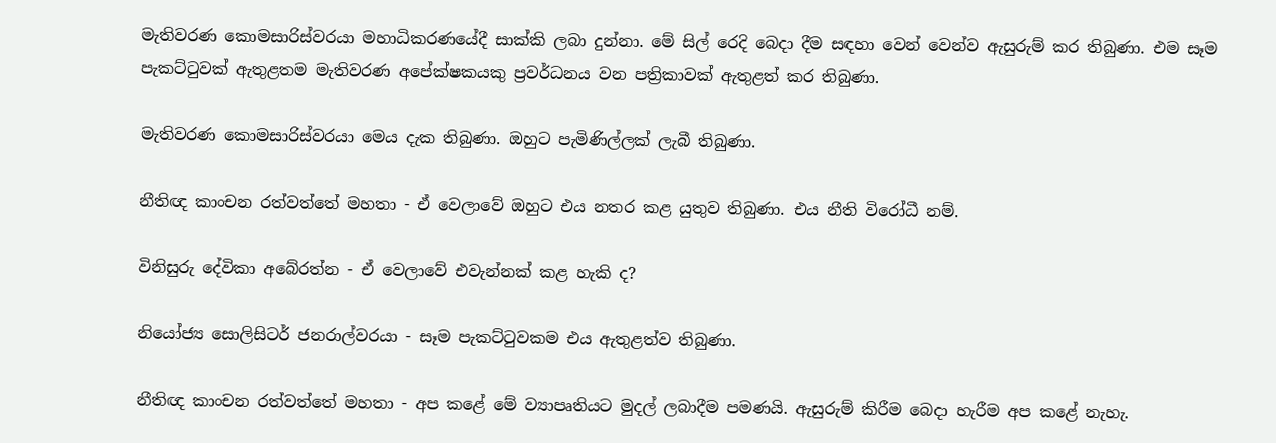මැතිවරණ කොමසාරිස්වරයා මහාධිකරණයේදී සාක්කි ලබා දුන්නා. මේ සිල් රෙදි බෙදා දීම සඳහා වෙන් වෙන්ව ඇසුරුම් කර තිබුණා. එම සෑම පැකට්ටුවක් ඇතුළතම මැතිවරණ අපේක්ෂකයකු ප්‍රවර්ධනය වන පත්‍රිකාවක් ඇතුළත් කර තිබුණා.

මැතිවරණ කොමසාරිස්වරයා මෙය දැක තිබුණා. ඔහුට පැමිණිල්ලක් ලැබී තිබුණා.

නීතිඥ කාංචන රත්වත්තේ මහතා - ඒ වෙලාවේ ඔහුට එය නතර කළ යුතුව තිබුණා. එය නීති විරෝධී නම්.

විනිසුරු දේවිකා අබේරත්න - ඒ වෙලාවේ එවැන්නක් කළ හැකි ද?

නියෝජ්‍ය සොලිසිටර් ජනරාල්වරයා - සෑම පැකට්ටුවකම එය ඇතුළත්ව තිබුණා.

නීතිඥ කාංචන රත්වත්තේ මහතා - අප කළේ මේ ව්‍යාපෘතියට මුදල් ලබාදීම පමණයි. ඇසුරුම් කිරීම බෙදා හැරීම අප කළේ නැහැ.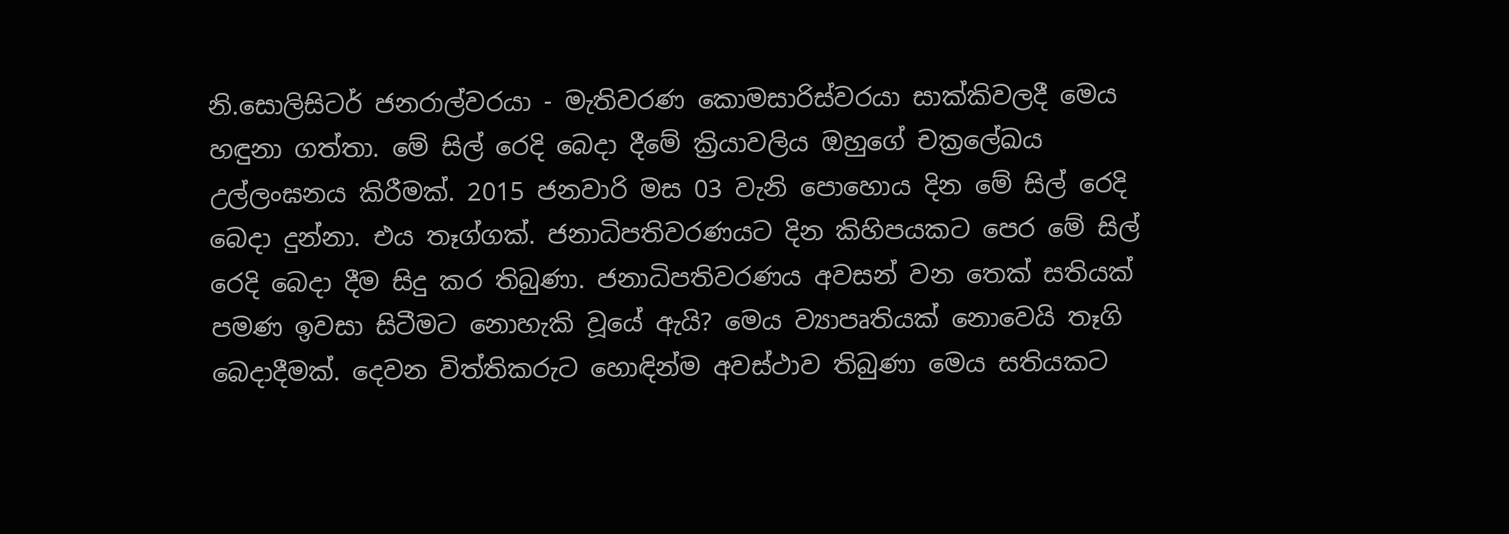නි.සොලිසිටර් ‍ජනරාල්වරයා - මැතිවරණ කොමසාරිස්වරයා සාක්කිවලදී මෙය හඳුනා ගත්තා. මේ සිල් රෙදි බෙදා දීමේ ක්‍රියාවලිය ඔහුගේ චක්‍රලේඛය උල්ලංඝනය කිරීමක්. 2015 ජනවාරි මස 03 වැනි පොහොය දින මේ සිල් රෙදි බෙදා දුන්නා. එය තෑග්ගක්. ජනාධිපතිවරණයට දින කිහිපයකට පෙර මේ සිල් රෙදි බෙදා දීම සිදු කර තිබුණා. ජනාධිපතිවරණය අවසන් වන තෙක් සතියක් පමණ ඉවසා සිටීමට නොහැකි වූයේ ඇයි? මෙය ව්‍යාපෘතියක් නොවෙයි තෑගි බෙදාදීමක්. දෙවන විත්තිකරුට හොඳින්ම අවස්ථාව තිබුණා මෙය සතියකට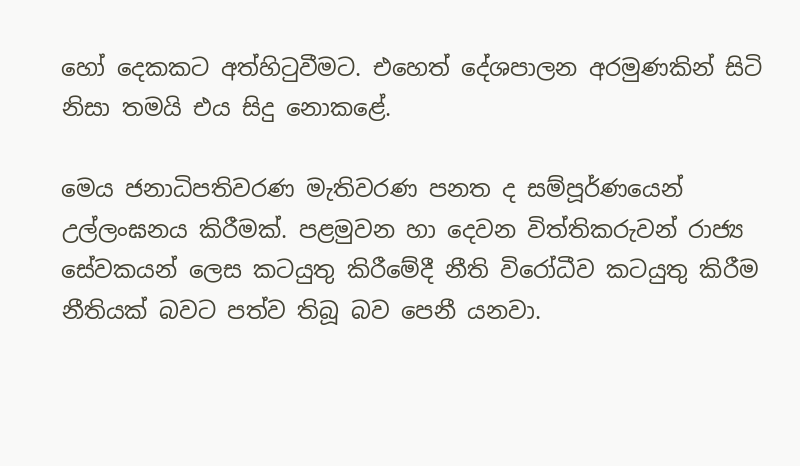හෝ දෙකකට අත්හිටුවීමට. එහෙත් දේශපාලන අරමුණකින් සිටි නිසා තමයි එය සිදු නොකළේ.

මෙය ජනාධිපතිවරණ මැතිවරණ පනත ද සම්පූර්ණයෙන් උල්ලංඝනය කිරීමක්. පළමුවන හා දෙවන විත්තිකරුවන් රාජ්‍ය සේවකයන් ලෙස කටයුතු කිරීමේදී නීති විරෝධීව කටයුතු කිරීම නීතියක් බවට පත්ව තිබූ බව පෙනී යනවා.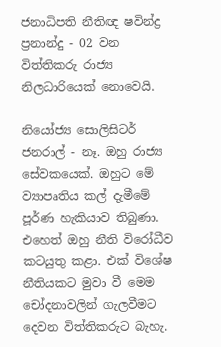ජනාධිපති නීතිඥ ෂවින්ද්‍ර ප්‍රනාන්දු - 02 වන විත්තිකරු රාජ්‍ය නිලධාරියෙක් නොවෙයි.

නියෝජ්‍ය සොලිසිටර් ජනරාල් - නෑ. ඔහු රාජ්‍ය සේවකයෙක්. ඔහුට මේ ව්‍යාපෘතිය කල් දැමීමේ පූර්ණ හැකියාව තිබුණා. එහෙත් ඔහු නීති විරෝධීව කටයුතු කළා. එක් විශේෂ නීතියකට මුවා වී මෙම චෝදනාවලින් ගැලවීමට දෙවන විත්තිකරුට බැහැ.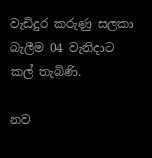වැඩිදුර කරුණු සලකා බැලීම 04 වැනිදාට කල් තැබිණි.

නව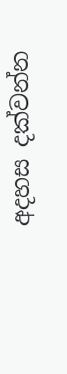අදහස දක්වන්න